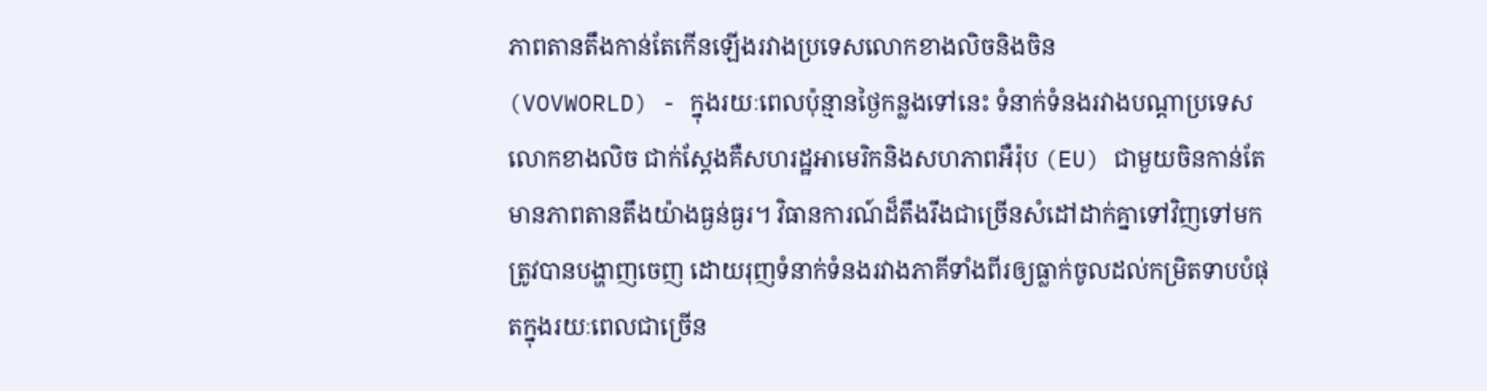ភាពតានតឹងកាន់តែកើនឡើងរវាងប្រទេសលោកខាងលិចនិងចិន
(VOVWORLD) - ក្នុងរយៈពេលប៉ុន្មានថ្ងៃកន្លងទៅនេះ ទំនាក់ទំនងរវាងបណ្តាប្រទេសលោកខាងលិច ជាក់ស្ដែងគឺសហរដ្ឋអាមេរិកនិងសហភាពអឺរ៉ុប (EU) ជាមួយចិនកាន់តែមានភាពតានតឹងយ៉ាងធ្ងន់ធ្ងរ។ វិធានការណ៍ដ៏តឹងរឹងជាច្រើនសំដៅដាក់គ្នាទៅវិញទៅមកត្រូវបានបង្ហាញចេញ ដោយរុញទំនាក់ទំនងរវាងភាគីទាំងពីរឲ្យធ្លាក់ចូលដល់កម្រិតទាបបំផុតក្នុងរយៈពេលជាច្រើន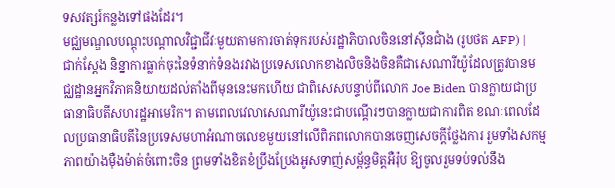ទសវត្សរ៍កន្លងទៅផងដែរ។
មជ្ឈមណ្ឌលបណ្តុះបណ្តាលវិជ្ជាជីវៈមួយតាមការចាត់ទុករបស់រដ្ឋាភិបាលចិននៅស៊ីនជាំង (រូបថត AFP) |
ជាក់ស្ដែង និន្នាការធ្លាក់ចុះនៃទំនាក់ទំនងរវាងប្រទេសលោកខាងលិចនិងចិនគឺជាសេណារីយ៉ូដែលត្រូវបានមជ្ឈដ្ឋានអ្នកវិភាគនិយាយដល់តាំងពីមុននេះមកហើយ ជាពិសេសបន្ទាប់ពីលោក Joe Biden បានក្លាយជាប្រធានាធិបតីសហរដ្ឋអាមេរិក។ តាមពេលវេលាសេណារីយ៉ូនេះជាបណ្ដើរៗបានក្លាយជាការពិត ខណៈពេលដែលប្រធានាធិបតីនៃប្រទេសមហាអំណាចលេខមួយនៅលើពិភពលោកបានចេញសេចក្ដីថ្លែងការ រួមទាំងសកម្មភាពយ៉ាងម៉ឺងម៉ាត់ចំពោះចិន ព្រមទាំងខិតខំប្រឹងប្រែងអូសទាញ់សម្ព័ន្ធមិត្តអឺរ៉ុប ឱ្យចូលរួមទប់ទល់នឹង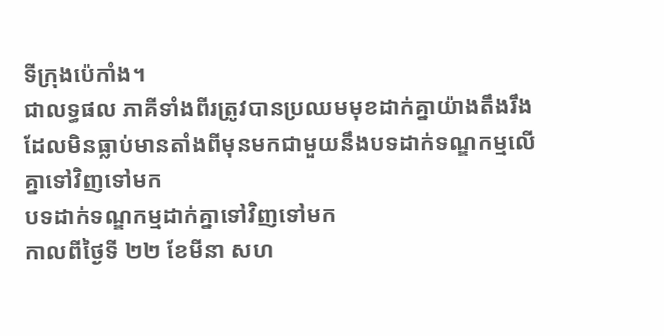ទីក្រុងប៉េកាំង។
ជាលទ្ធផល ភាគីទាំងពីរត្រូវបានប្រឈមមុខដាក់គ្នាយ៉ាងតឹងរឹង ដែលមិនធ្លាប់មានតាំងពីមុនមកជាមួយនឹងបទដាក់ទណ្ឌកម្មលើគ្នាទៅវិញទៅមក
បទដាក់ទណ្ឌកម្មដាក់គ្នាទៅវិញទៅមក
កាលពីថ្ងៃទី ២២ ខែមីនា សហ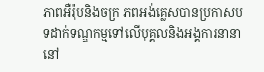ភាពអឺរ៉ុបនិងចក្រ ភពអង់គ្លេសបានប្រកាសបទដាក់ទណ្ឌកម្មទៅលើបុគ្គលនិងអង្គការនានានៅ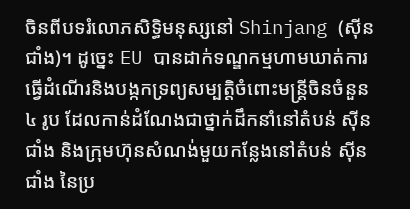ចិនពីបទរំលោភសិទ្ធិមនុស្សនៅ Shinjang (ស៊ីនជាំង)។ ដូច្នេះ EU បានដាក់ទណ្ឌកម្មហាមឃាត់ការធ្វើដំណើរនិងបង្កកទ្រព្យសម្បត្តិចំពោះមន្រ្តីចិនចំនួន ៤ រូប ដែលកាន់ដំណែងជាថ្នាក់ដឹកនាំនៅតំបន់ ស៊ីនជាំង និងក្រុមហ៊ុនសំណង់មួយកន្លែងនៅតំបន់ ស៊ីនជាំង នៃប្រ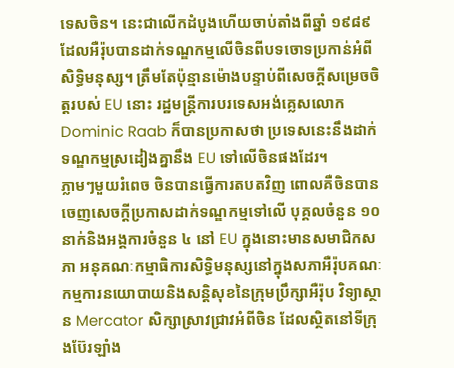ទេសចិន។ នេះជាលើកដំបូងហើយចាប់តាំងពីឆ្នាំ ១៩៨៩ ដែលអឺរ៉ុបបានដាក់ទណ្ឌកម្មលើចិនពីបទចោទប្រកាន់អំពីសិទ្ធិមនុស្ស។ ត្រឹមតែប៉ុន្មានម៉ោងបន្ទាប់ពីសេចក្តីសម្រេចចិត្តរបស់ EU នោះ រដ្ឋមន្ត្រីការបរទេសអង់គ្លេសលោក Dominic Raab ក៏បានប្រកាសថា ប្រទេសនេះនឹងដាក់ទណ្ឌកម្មស្រដៀងគ្នានឹង EU ទៅលើចិនផងដែរ។
ភ្លាមៗមួយរំពេច ចិនបានធ្វើការតបតវិញ ពោលគឺចិនបានចេញសេចក្ដីប្រកាសដាក់ទណ្ឌកម្មទៅលើ បុគ្គលចំនួន ១០ នាក់និងអង្គការចំនួន ៤ នៅ EU ក្នុងនោះមានសមាជិកសភា អនុគណៈកម្មាធិការសិទ្ធិមនុស្សនៅក្នុងសភាអឺរ៉ុបគណៈកម្មការនយោបាយនិងសន្តិសុខនៃក្រុមប្រឹក្សាអឺរ៉ុប វិទ្យាស្ថាន Mercator សិក្សាស្រាវជ្រាវអំពីចិន ដែលស្ថិតនៅទីក្រុងប៊ែរឡាំង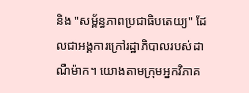និង "សម្ព័ន្ធភាពប្រជាធិបតេយ្យ" ដែលជាអង្គការក្រៅរដ្ឋាភិបាលរបស់ដាណឺម៉ាក។ យោងតាមក្រុមអ្នកវិភាគ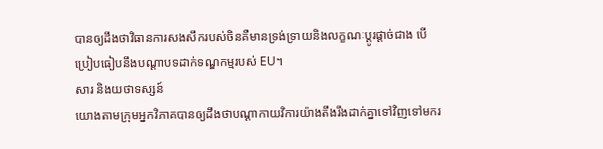បានឲ្យដឹងថាវិធានការសងសឹករបស់ចិនគឺមានទ្រង់ទ្រាយនិងលក្ខណៈប្ដូរផ្ដាច់ជាង បើប្រៀបធៀបនឹងបណ្ដាបទដាក់ទណ្ឌកម្មរបស់ EU។
សារ និងយថាទស្សន៍
យោងតាមក្រុមអ្នកវិភាគបានឲ្យដឹងថាបណ្ដាកាយវិការយ៉ាងតឹងរឹងដាក់គ្នាទៅវិញទៅមករ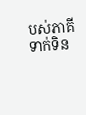បស់ភាគីទាក់ទិន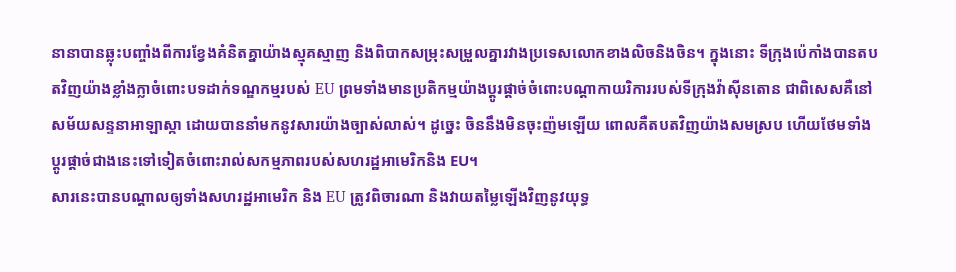នានាបានឆ្លុះបញ្ចាំងពីការខ្វែងគំនិតគ្នាយ៉ាងស្មុគស្មាញ និងពិបាកសម្រុះសម្រួលគ្នារវាងប្រទេសលោកខាងលិចនិងចិន។ ក្នុងនោះ ទីក្រុងប៉េកាំងបានតបតវិញយ៉ាងខ្លាំងក្លាចំពោះបទដាក់ទណ្ឌកម្មរបស់ EU ព្រមទាំងមានប្រតិកម្មយ៉ាងប្ដូរផ្ដាច់ចំពោះបណ្ដាកាយរិការរបស់ទីក្រុងវ៉ាស៊ីនតោន ជាពិសេសគឺនៅសម័យសន្ទនាអាឡាស្កា ដោយបាននាំមកនូវសារយ៉ាងច្បាស់លាស់។ ដូច្នេះ ចិននឹងមិនចុះញ៉មឡើយ ពោលគឺតបតវិញយ៉ាងសមស្រប ហើយថែមទាំងប្ដូរផ្ដាច់ជាងនេះទៅទៀតចំពោះរាល់សកម្មភាពរបស់សហរដ្ឋអាមេរិកនិង EU។
សារនេះបានបណ្ដាលឲ្យទាំងសហរដ្ឋអាមេរិក និង EU ត្រូវពិចារណា និងវាយតម្លៃឡើងវិញនូវយុទ្ធ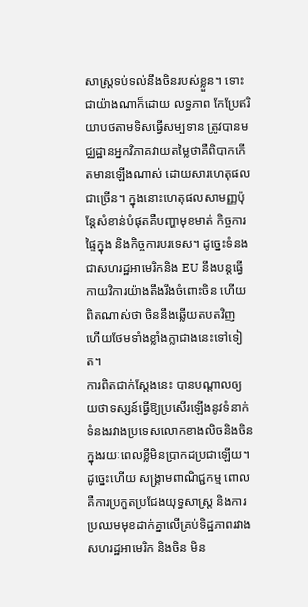សាស្ត្រទប់ទល់នឹងចិនរបស់ខ្លួន។ ទោះជាយ៉ាងណាក៏ដោយ លទ្ធភាព កែប្រែឥរិយាបថតាមទិសធ្វើសម្បទាន ត្រូវបានមជ្ឈដ្ឋានអ្នកវិភាគវាយតម្លៃថាគឺពិបាកកើតមានឡើងណាស់ ដោយសារហេតុផលជាច្រើន។ ក្នុងនោះហេតុផលសាមញ្ញប៉ុន្តែសំខាន់បំផុតគឺបញ្ហាមុខមាត់ កិច្ចការផ្ទៃក្នុង និងកិច្ចការបរទេស។ ដូច្នេះទំនងជាសហរដ្ឋអាមេរិកនិង EU នឹងបន្តធ្វើកាយវិការយ៉ាងតឹងរឹងចំពោះចិន ហើយពិតណាស់ថា ចិននឹងឆ្លើយតបតវិញ ហើយថែមទាំងខ្លាំងក្លាជាងនេះទៅទៀត។
ការពិតជាក់ស្ដែងនេះ បានបណ្ដាលឲ្យយថាទស្សន៍ធ្វើឱ្យប្រសើរឡើងនូវទំនាក់ទំនងរវាងប្រទេសលោកខាងលិចនិងចិនក្នុងរយៈពេលខ្លីមិនប្រាកដប្រជាឡើយ។ ដូច្នេះហើយ សង្គ្រាមពាណិជ្ជកម្ម ពោលគឺការប្រកួតប្រជែងយុទ្ធសាស្ត្រ និងការប្រឈមមុខដាក់គ្នាលើគ្រប់ទិដ្ឋភាពរវាងសហរដ្ឋអាមេរិក និងចិន មិន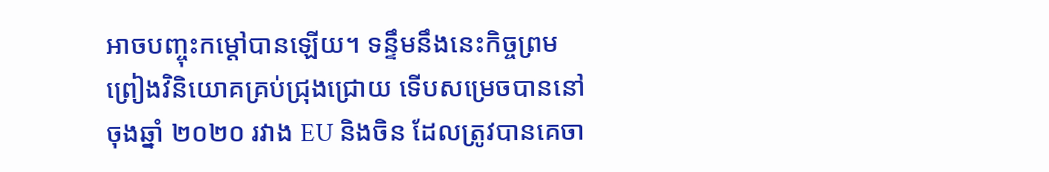អាចបញ្ចុះកម្ដៅបានឡើយ។ ទន្ទឹមនឹងនេះកិច្ចព្រមព្រៀងវិនិយោគគ្រប់ជ្រុងជ្រោយ ទើបសម្រេចបាននៅចុងឆ្នាំ ២០២០ រវាង EU និងចិន ដែលត្រូវបានគេចា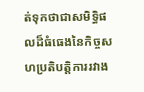ត់ទុកថាជាសមិទ្ធិផលដ៏ធំធេងនៃកិច្ចសហប្រតិបត្តិការរវាង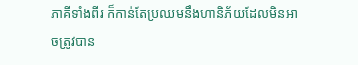ភាគីទាំងពីរ ក៏កាន់តែប្រឈមនឹងហានិភ័យដែលមិនអាចត្រូវបាន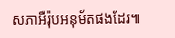សភាអឺរ៉ុបអនុម័តផងដែរ៕